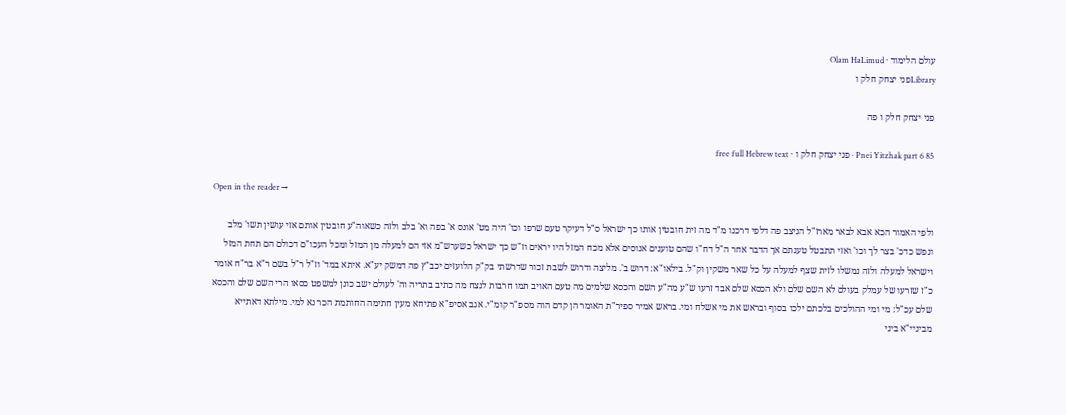עולם הלימוד · Olam HaLimud
Libraryפני יצחק חלק ו

פני יצחק חלק ו פה

Pnei Yitzhak part 6 85 · פני יצחק חלק ו · free full Hebrew text

Open in the reader →

ולפי האמור הכא אבא לבאר מארז"ל הניצב פה דלפי דרכנו מ"ד מה זית חובטין אותו כך ישראל ס"ל דעיקר טעם שרפו וכו' היה מט' אונס א' בפה וא' בלב ולזה כשאוה"ע חובטין אותם אזי עושין תשו' מלב ונפש כדכ' בצר לך וכו' ואזי תתבטל טענתם אך הדבר אחר ה"ל דח"ו שהם טוענים אנוסים אלא מכח המזל היו יראים וז"ש כך ישראל כשערש"מ אזי הם למעלה מן המזל ומכל העכו"ם דכולם הם תחת המזל וישראל למעלה ולזה נמשלו לזית שצף למעלה על כל שאר משקין וק"ל. בילאו"א: דרוש ב'. מליצה ודרוש לשבת זכור שדרשתי בק"ק הלועזים יכב"ץ פה דמשק יע"א. איתא במד' וז"ל ר"ל בשם ר"א בר"ח אומר כ"ז שזרעו של עמלק בעולם לא השם שלם ולא הכסא שלם אבד זרעו ש"ע מה"ע השם והכסא שלמים מה טעם האויב תמו חרבות לנצח מה כתיב בתריה וה' לעולם ישב כונן למשפט כסאו הרי השם שלם והכסא שלם עכ"ל: מי ומי ההולכים בלכתם ילכו בסוף ובראש את מי אשלח ומי. בראש אמיר ספיר"ת האומר הן קדם הוה מספ"ר קומ"י. אגב אסיפ"א פתיחא מעין חתימה החותמת הכר נא למי. מילתא דאתייא מביניי"א ביני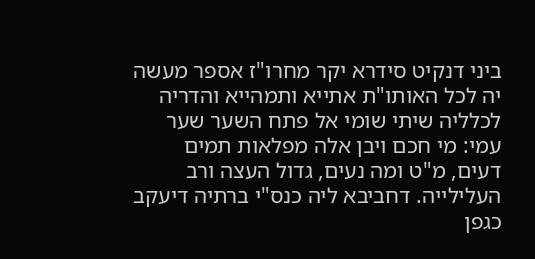ביני דנקיט סידרא יקר מחרו"ז אספר מעשה יה לכל האותו"ת אתייא ותמהייא והדריה לכלליה שיתי שומי אל פתח השער שער עמי: מי חכם ויבן אלה מפלאות תמים דעים, מ"ט ומה נעים, גדול העצה ורב העלילייה. דחביבא ליה כנס"י ברתיה דיעקב כגפן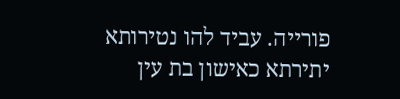פורייה. עביד להו נטירותא יתירתא כאישון בת עין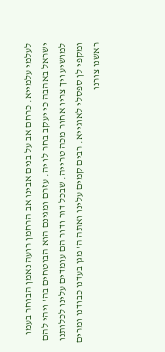לעלמי עלמייא. כרחם אב על בנים אבינו אב הרחמן רועה נאמן הבוחר בעמו ישראל באהבה כי יעקב בחר לו יה. עזרם ומגינם הוא הבוטחים בה' ויהי להם למושיע ויך צריו אחור מכה טרייה. שבכל דור ודור הם עומדים עלינו לכלותנו ומקפי לן ספסלי לאוגייא. רבים קמים עלינו ואתה ה' מגן בעדנו כבודנו ומרים ראשנו צורנו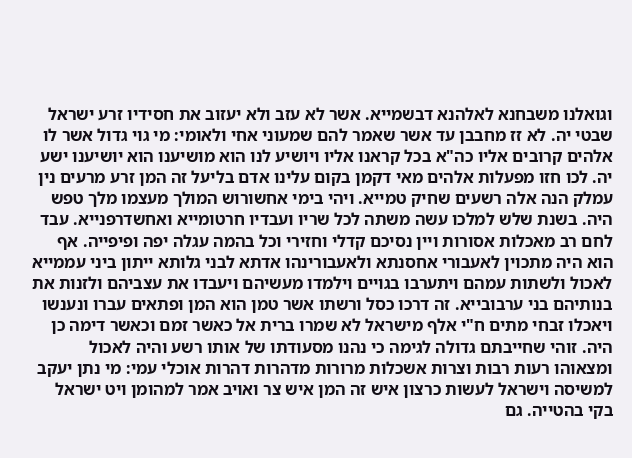וגואלנו משבחנא לאלהנא דבשמייא. אשר לא עזב ולא יעזוב את חסידיו זרע ישראל שבטי יה. לא זז מחבבן עד אשר שאמר להם שמעוני אחי ולאומי: מי גוי גדול אשר לו אלהים קרובים אליו כה"א בכל קראנו אליו ויושיע לנו הוא מושיענו הוא יושיענו ישע יה. לכו חזו מפעלות אלהים מאי דקמן בקום עלינו אדם בליעל זה המן זרע מרעים נין עמלק הנה אלה רשעים שחיק טמייא. ויהי בימי אחשורוש המולך מעצמו מלך טפש היה. בשנת שלש למלכו עשה משתה לכל שריו ועבדיו חרטומייא ואחשדרפנייא. עבד לחם רב מאכלות אסורות ויין נסיכם קדלי וחזירי וכל בהמה עגלה יפה ופיפייה. אף הוא היה מתכוין לאעבורי אחסנתא ולאעבורינהו אדתא לבני גלותא ייתון ביני עממייא לאכול ולשתות עמהם ויתערבו בגויים וילמדו מעשיהם ויעבדו את עצביהם ולזנות את בנותיהם בני ערבובייא. זה דרכו כסל ורשתו אשר טמן הוא המן ופתאים עברו ונענשו ויאכלו זבחי מתים ח"י אלף מישראל לא שמרו ברית אל כאשר זמם וכאשר דימה כן היה. זוהי שחייבתם גדולה לגימה כי נהנו מסעודתו של אותו רשע והיה לאכול ומצאוהו רעות רבות וצרות אשכלות מרורות מדהרות דהרות אוכלי עמי: מי נתן יעקב למשיסה וישראל לעשות כרצון איש זה המן איש צר ואויב אמר למהומן ויט ישראל בקי בהטייה. גם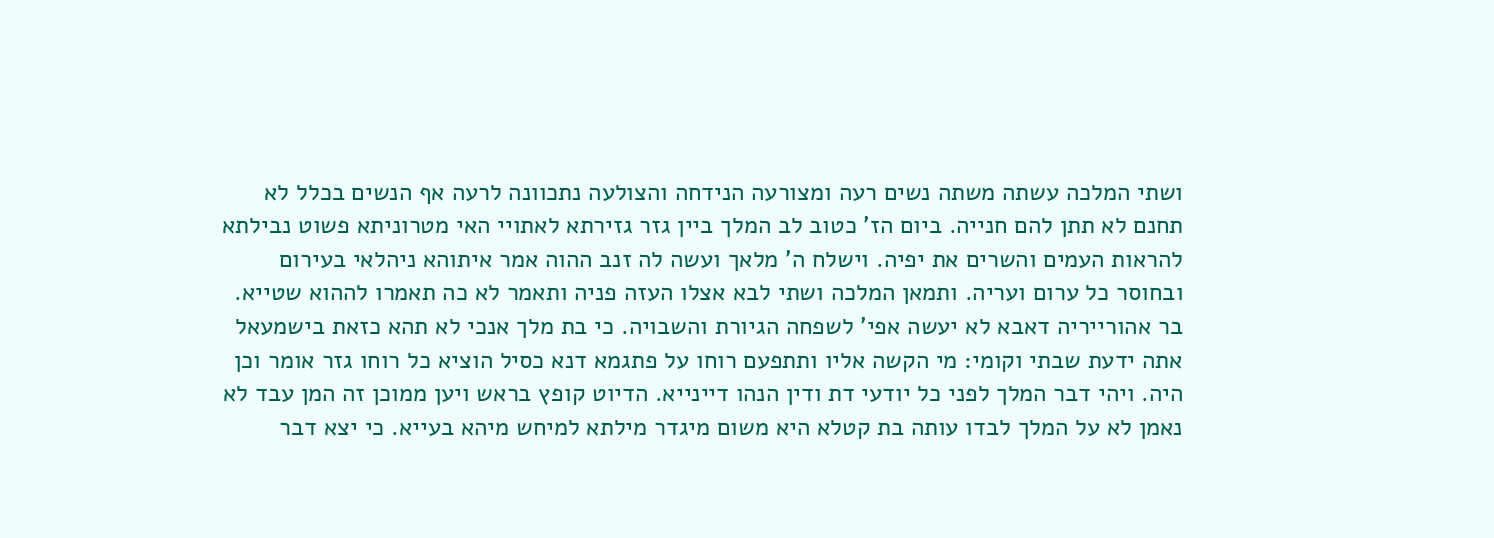ושתי המלכה עשתה משתה נשים רעה ומצורעה הנידחה והצולעה נתכוונה לרעה אף הנשים בכלל לא תחנם לא תתן להם חנייה. ביום הז' כטוב לב המלך ביין גזר גזירתא לאתויי האי מטרוניתא פשוט נבילתא להראות העמים והשרים את יפיה. וישלח ה' מלאך ועשה לה זנב ההוה אמר איתוהא ניהלאי בעירום ובחוסר כל ערום ועריה. ותמאן המלכה ושתי לבא אצלו העזה פניה ותאמר לא כה תאמרו לההוא שטייא. בר אהורייריה דאבא לא יעשה אפי' לשפחה הגיורת והשבויה. כי בת מלך אנכי לא תהא כזאת בישמעאל אתה ידעת שבתי וקומי: מי הקשה אליו ותתפעם רוחו על פתגמא דנא כסיל הוציא כל רוחו גזר אומר וכן היה. ויהי דבר המלך לפני כל יודעי דת ודין הנהו דיינייא. הדיוט קופץ בראש ויען ממוכן זה המן עבד לא נאמן לא על המלך לבדו עותה בת קטלא היא משום מיגדר מילתא למיחש מיהא בעייא. כי יצא דבר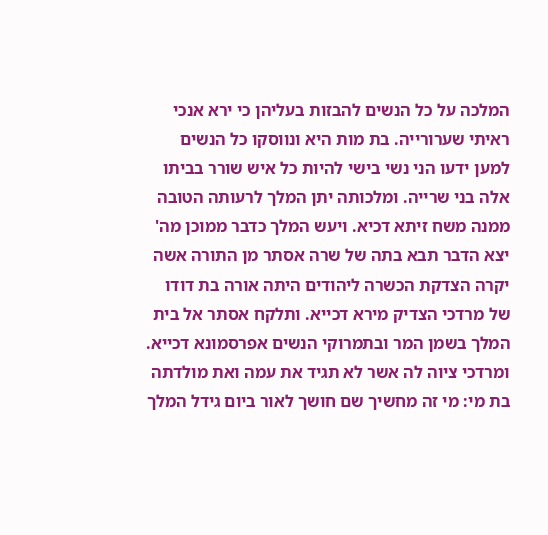המלכה על כל הנשים להבזות בעליהן כי ירא אנכי ראיתי שערורייה. בת מות היא ונווסקו כל הנשים למען ידעו הני נשי בישי להיות כל איש שורר בביתו אלה בני שרייה. ומלכותה יתן המלך לרעותה הטובה ממנה משח זיתא דכיא. ויעש המלך כדבר ממוכן מה' יצא הדבר תבא בתה של שרה אסתר מן התורה אשה יקרה הצדקת הכשרה ליהודים היתה אורה בת דודו של מרדכי הצדיק מירא דכייא. ותלקח אסתר אל בית המלך בשמן המר ובתמרוקי הנשים אפרסמונא דכייא. ומרדכי ציוה לה אשר לא תגיד את עמה ואת מולדתה בת מי: מי זה מחשיך שם חושך לאור ביום גידל המלך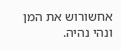אחשורוש את המן ונהי נהיה.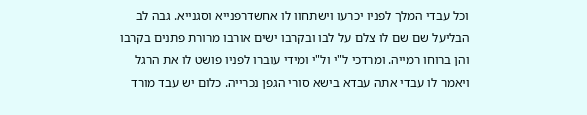וכל עבדי המלך לפניו יכרעו וישתחוו לו אחשדרפנייא וסגנייא. גבה לב הבליעל שם שם לו צלם על לבו ובקרבו ישים אורבו מרורת פתנים בקרבו והן ברוחו רמייה. ומרדכי ל"י ול"י ומידי עוברו לפניו פושט לו את הרגל ויאמר לו עבדי אתה עבדא בישא סורי הגפן נכרייה. כלום יש עבד מורד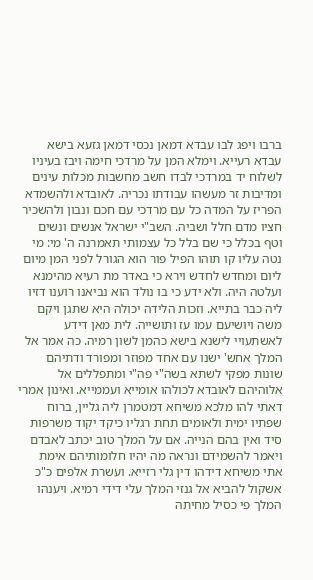ברבו ויפג לבו עבדא דמאן נכסי דמאן גזעא בישא עבדא רעייא. וימלא המן על מרדכי חימה ויבז בעיניו לשלוח יד במרדכי לבדו חשב מחשבות מכלות עינים ומדיבות זר מעשהו עבודתו נכריה. לאובדא ולהשמדא הפריז על המדה כל עם מרדכי עם חכם ונבון ולהשכיר חציו מדם חלל ושביה. השב"י ישראל אנשים ונשים וטף בכלל כי שם בלל כל עצמותי תאמרנה ה' מי: מי נטה עליו קו תוהו הפיל פור הוא הגורל לפני המן מיום ליום ומחדש לחדש וירא כי באדר מת רעיא מהימנא ועלטה היה. ולא ידע כי בו נולד הוא נביאנו רוענו דזיו ליה כבר בתייא. וזכות הלידה יכולה היא שתגן ויקם משה ויושיעם עמו עז ותושייה. לית מאן דידע לאשתעויי לישנא בישא כהמן לשון רמיה. כה אמר אל המלך אחש' ישנו עם אחד מפוזר ומפורד ודתיהם שונות מפקי לשתא בשה"י פה"י ומתפללים אל אלוהיהם לאובדא לכולהו אומייא ועממייא. ואינון אמרי דאתי להו מלכא משיחא דמטמרן ליה גליין, ברוח שפתיו ימית ולאומים תחת רגליו כיקד יקוד משרפות סיד ואין בהם הנייה. אם על המלך טוב יכתב לאבדם ויאמר להשמידם ונראה מה יהיו חלומותיהם אימת אתי משיחא דידהו דין גלי רזייא. ועשרת אלפים כ"כ אשקול להביא אל גנזי המלך עלי דידי רמיא. ויענהו המלך פי כסיל מחיתה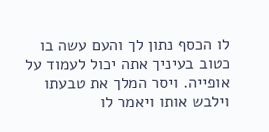לו הכסף נתון לך והעם עשה בו כטוב בעיניך אתה יכול לעמוד על אופייה. ויסר המלך את טבעתו וילבש אותו ויאמר לו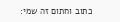כתוב וחתום זה שמי: